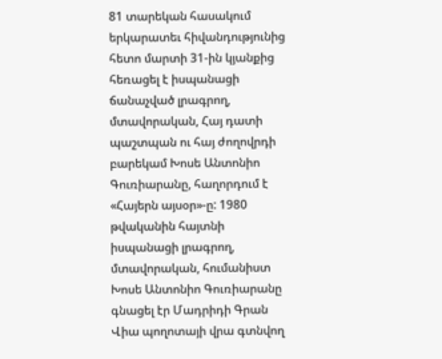81 տարեկան հասակում երկարատեւ հիվանդությունից հետո մարտի 31-ին կյանքից հեռացել է իսպանացի ճանաչված լրագրող, մտավորական, Հայ դատի պաշտպան ու հայ ժողովրդի բարեկամ Խոսե Անտոնիո Գուռիարանը, հաղորդում է «Հայերն այսօր»-ը: 1980 թվականին հայտնի իսպանացի լրագրող, մտավորական, հումանիստ Խոսե Անտոնիո Գուռիարանը գնացել էր Մադրիդի Գրան Վիա պողոտայի վրա գտնվող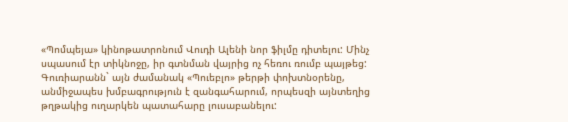«Պոմպեյա» կինոթատրոնում Վուդի Ալենի նոր ֆիլմը դիտելու: Մինչ սպասում էր տիկնոջը, իր գտնման վայրից ոչ հեռու ռումբ պայթեց: Գուռիարանն` այն ժամանակ «Պուեբլո» թերթի փոխտնօրենը, անմիջապես խմբագրություն է զանգահարում, որպեսզի այնտեղից թղթակից ուղարկեն պատահարը լուսաբանելու: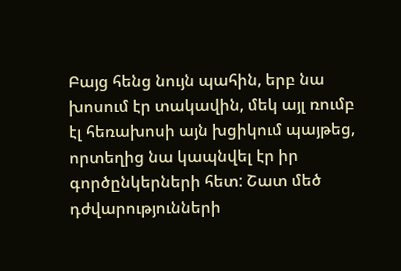Բայց հենց նույն պահին, երբ նա խոսում էր տակավին, մեկ այլ ռումբ էլ հեռախոսի այն խցիկում պայթեց, որտեղից նա կապնվել էր իր գործընկերների հետ: Շատ մեծ դժվարությունների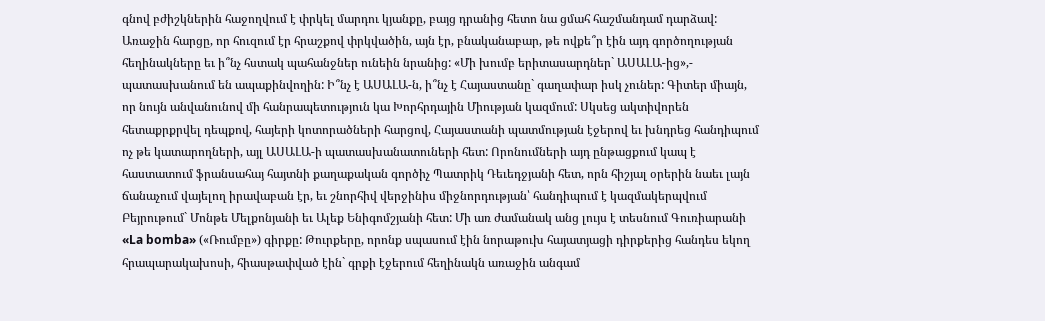գնով բժիշկներին հաջողվում է փրկել մարդու կյանքը, բայց դրանից հետո նա ցմահ հաշմանդամ դարձավ: Առաջին հարցը, որ հուզում էր հրաշքով փրկվածին, այն էր, բնականաբար, թե ովքե՞ր էին այդ գործողության հեղինակները եւ ի՞նչ հստակ պահանջներ ունեին նրանից: «Մի խումբ երիտասարդներ` ԱՍԱԼԱ-ից»,- պատասխանում են ապաքինվողին: Ի՞նչ է ԱՍԱԼԱ-ն, ի՞նչ է Հայաստանը` գաղափար իսկ չուներ: Գիտեր միայն, որ նույն անվանունով մի հանրապետություն կա Խորհրդային Միության կազմում: Սկսեց ակտիվորեն հետաքրքրվել դեպքով, հայերի կոտորածների հարցով, Հայաստանի պատմության էջերով եւ խնդրեց հանդիպում ոչ թե կատարողների, այլ ԱՍԱԼԱ-ի պատասխանատուների հետ: Որոնումների այդ ընթացքում կապ է հաստատում ֆրանսահայ հայտնի քաղաքական գործիչ Պատրիկ Դեւեդջյանի հետ, որն հիշյալ օրերին նաեւ լայն ճանաչում վայելող իրավաբան էր, եւ շնորհիվ վերջինիս միջնորդության՝ հանդիպում է կազմակերպվում Բեյրութում` Մոնթե Մելքոնյանի եւ Ալեք Ենիգոմշյանի հետ: Մի առ ժամանակ անց լույս է տեսնում Գուռիարանի «La bomba» («Ռումբը») գիրքը: Թուրքերը, որոնք սպասում էին նորաթուխ հայատյացի դիրքերից հանդես եկող հրապարակախոսի, հիասթափված էին` գրքի էջերում հեղինակն առաջին անգամ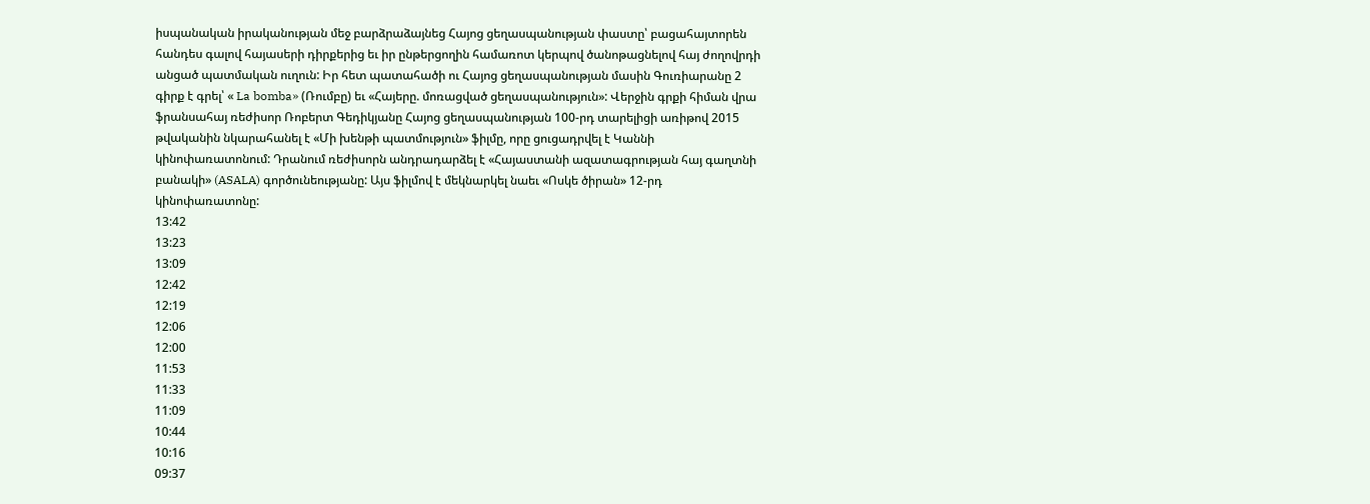իսպանական իրականության մեջ բարձրաձայնեց Հայոց ցեղասպանության փաստը՝ բացահայտորեն հանդես գալով հայասերի դիրքերից եւ իր ընթերցողին համառոտ կերպով ծանոթացնելով հայ ժողովրդի անցած պատմական ուղուն: Իր հետ պատահածի ու Հայոց ցեղասպանության մասին Գուռիարանը 2 գիրք է գրել՝ « La bomba» (Ռումբը) եւ «Հայերը. մոռացված ցեղասպանություն»: Վերջին գրքի հիման վրա ֆրանսահայ ռեժիսոր Ռոբերտ Գեդիկյանը Հայոց ցեղասպանության 100-րդ տարելիցի առիթով 2015 թվականին նկարահանել է «Մի խենթի պատմություն» ֆիլմը, որը ցուցադրվել է Կաննի կինոփառատոնում: Դրանում ռեժիսորն անդրադարձել է «Հայաստանի ազատագրության հայ գաղտնի բանակի» (ASALA) գործունեությանը: Այս ֆիլմով է մեկնարկել նաեւ «Ոսկե ծիրան» 12-րդ կինոփառատոնը:
13:42
13:23
13:09
12:42
12:19
12:06
12:00
11:53
11:33
11:09
10:44
10:16
09:37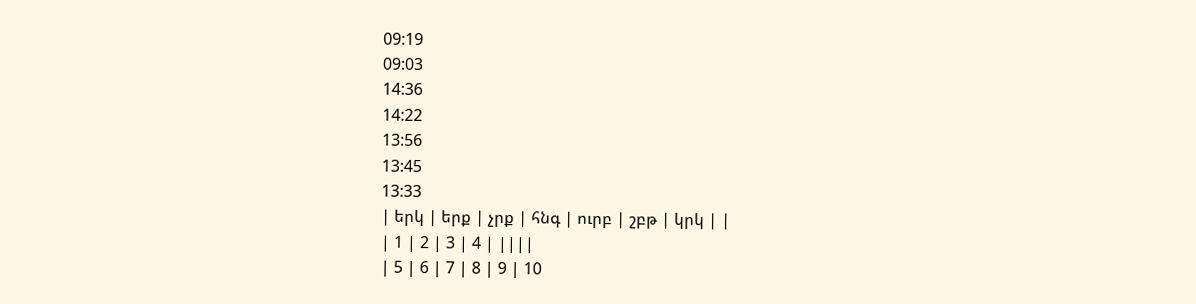09:19
09:03
14:36
14:22
13:56
13:45
13:33
| երկ | երք | չրք | հնգ | ուրբ | շբթ | կրկ | |
| 1 | 2 | 3 | 4 | ||||
| 5 | 6 | 7 | 8 | 9 | 10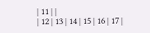| 11 | |
| 12 | 13 | 14 | 15 | 16 | 17 |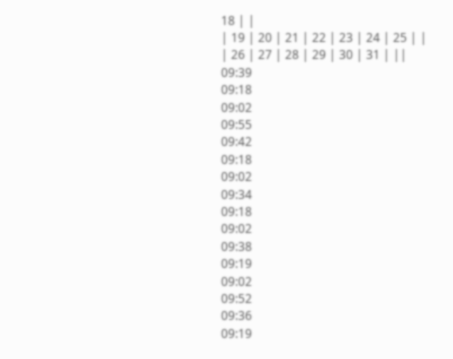18 | |
| 19 | 20 | 21 | 22 | 23 | 24 | 25 | |
| 26 | 27 | 28 | 29 | 30 | 31 | ||
09:39
09:18
09:02
09:55
09:42
09:18
09:02
09:34
09:18
09:02
09:38
09:19
09:02
09:52
09:36
09:19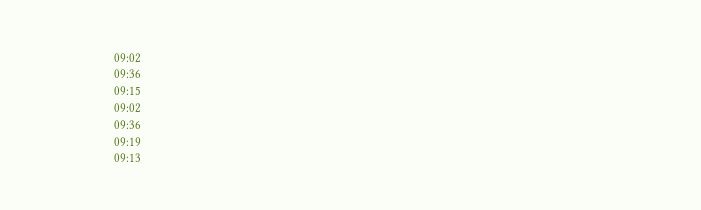09:02
09:36
09:15
09:02
09:36
09:19
09:13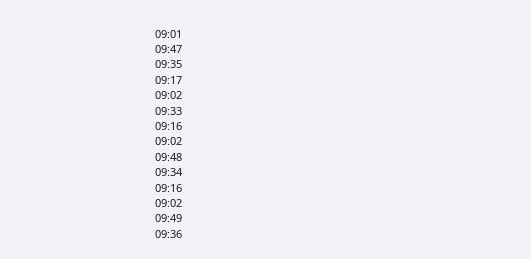09:01
09:47
09:35
09:17
09:02
09:33
09:16
09:02
09:48
09:34
09:16
09:02
09:49
09:36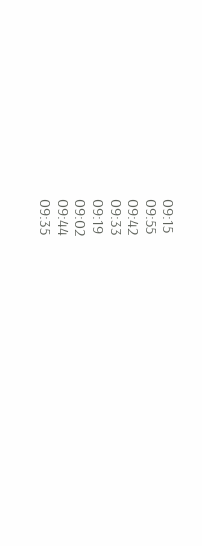09:15
09:55
09:42
09:33
09:19
09:02
09:44
09:35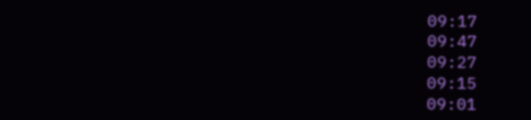09:17
09:47
09:27
09:15
09:01